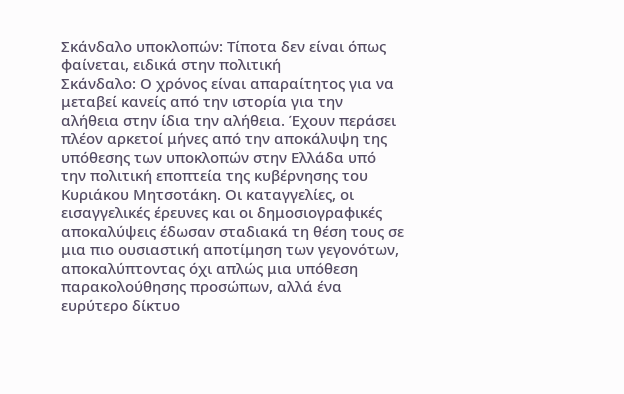Σκάνδαλο υποκλοπών: Τίποτα δεν είναι όπως φαίνεται, ειδικά στην πολιτική
Σκάνδαλο: Ο χρόνος είναι απαραίτητος για να μεταβεί κανείς από την ιστορία για την αλήθεια στην ίδια την αλήθεια. Έχουν περάσει πλέον αρκετοί μήνες από την αποκάλυψη της υπόθεσης των υποκλοπών στην Ελλάδα υπό την πολιτική εποπτεία της κυβέρνησης του Κυριάκου Μητσοτάκη. Οι καταγγελίες, οι εισαγγελικές έρευνες και οι δημοσιογραφικές αποκαλύψεις έδωσαν σταδιακά τη θέση τους σε μια πιο ουσιαστική αποτίμηση των γεγονότων, αποκαλύπτοντας όχι απλώς μια υπόθεση παρακολούθησης προσώπων, αλλά ένα ευρύτερο δίκτυο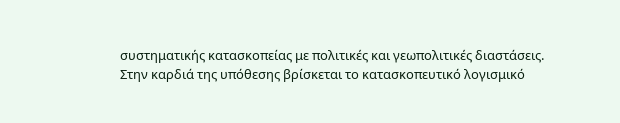συστηματικής κατασκοπείας με πολιτικές και γεωπολιτικές διαστάσεις.
Στην καρδιά της υπόθεσης βρίσκεται το κατασκοπευτικό λογισμικό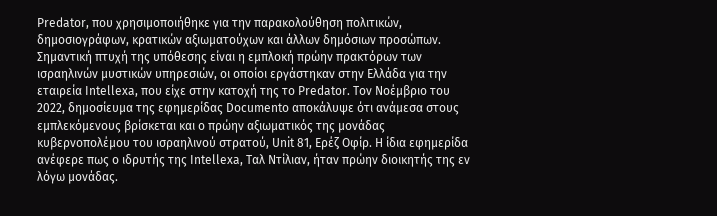Predator, που χρησιμοποιήθηκε για την παρακολούθηση πολιτικών, δημοσιογράφων, κρατικών αξιωματούχων και άλλων δημόσιων προσώπων. Σημαντική πτυχή της υπόθεσης είναι η εμπλοκή πρώην πρακτόρων των ισραηλινών μυστικών υπηρεσιών, οι οποίοι εργάστηκαν στην Ελλάδα για την εταιρεία Intellexa, που είχε στην κατοχή της το Predator. Τον Νοέμβριο του 2022, δημοσίευμα της εφημερίδας Documento αποκάλυψε ότι ανάμεσα στους εμπλεκόμενους βρίσκεται και ο πρώην αξιωματικός της μονάδας κυβερνοπολέμου του ισραηλινού στρατού, Unit 81, Ερέζ Οφίρ. Η ίδια εφημερίδα ανέφερε πως ο ιδρυτής της Intellexa, Ταλ Ντίλιαν, ήταν πρώην διοικητής της εν λόγω μονάδας.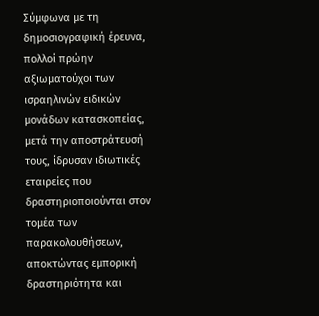Σύμφωνα με τη δημοσιογραφική έρευνα, πολλοί πρώην αξιωματούχοι των ισραηλινών ειδικών μονάδων κατασκοπείας, μετά την αποστράτευσή τους, ίδρυσαν ιδιωτικές εταιρείες που δραστηριοποιούνται στον τομέα των παρακολουθήσεων, αποκτώντας εμπορική δραστηριότητα και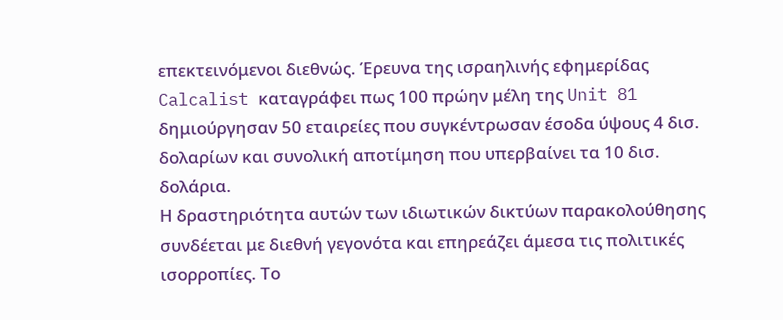επεκτεινόμενοι διεθνώς. Έρευνα της ισραηλινής εφημερίδας Calcalist καταγράφει πως 100 πρώην μέλη της Unit 81 δημιούργησαν 50 εταιρείες που συγκέντρωσαν έσοδα ύψους 4 δισ. δολαρίων και συνολική αποτίμηση που υπερβαίνει τα 10 δισ. δολάρια.
Η δραστηριότητα αυτών των ιδιωτικών δικτύων παρακολούθησης συνδέεται με διεθνή γεγονότα και επηρεάζει άμεσα τις πολιτικές ισορροπίες. Το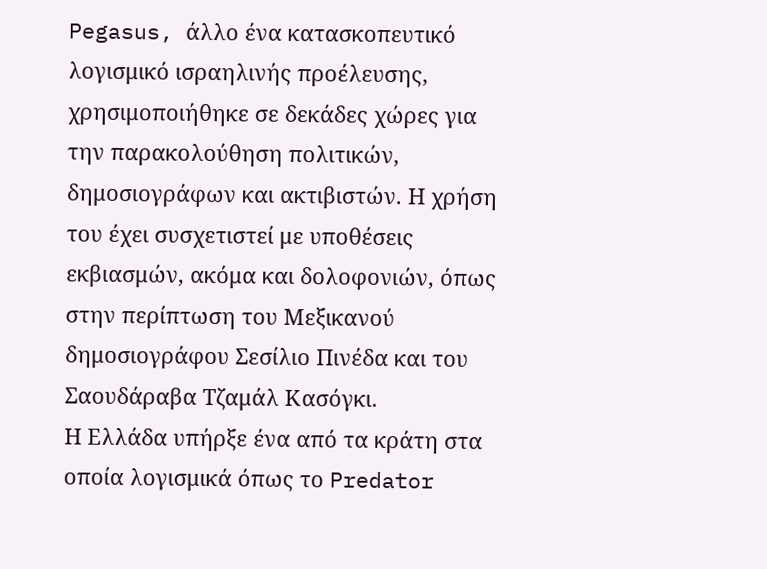Pegasus, άλλο ένα κατασκοπευτικό λογισμικό ισραηλινής προέλευσης, χρησιμοποιήθηκε σε δεκάδες χώρες για την παρακολούθηση πολιτικών, δημοσιογράφων και ακτιβιστών. Η χρήση του έχει συσχετιστεί με υποθέσεις εκβιασμών, ακόμα και δολοφονιών, όπως στην περίπτωση του Μεξικανού δημοσιογράφου Σεσίλιο Πινέδα και του Σαουδάραβα Τζαμάλ Κασόγκι.
Η Ελλάδα υπήρξε ένα από τα κράτη στα οποία λογισμικά όπως το Predator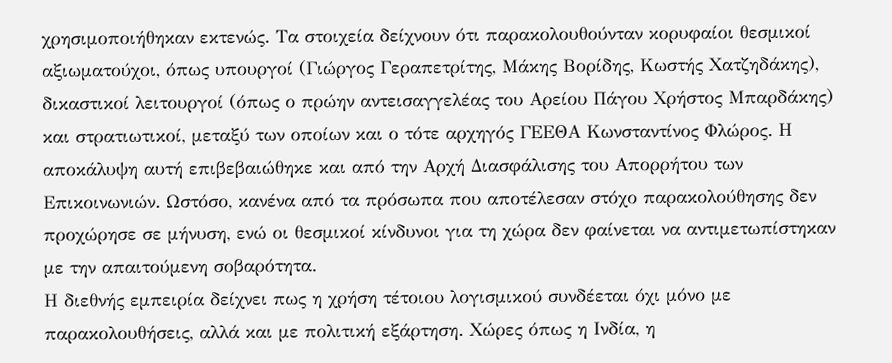χρησιμοποιήθηκαν εκτενώς. Τα στοιχεία δείχνουν ότι παρακολουθούνταν κορυφαίοι θεσμικοί αξιωματούχοι, όπως υπουργοί (Γιώργος Γεραπετρίτης, Μάκης Βορίδης, Κωστής Χατζηδάκης), δικαστικοί λειτουργοί (όπως ο πρώην αντεισαγγελέας του Αρείου Πάγου Χρήστος Μπαρδάκης) και στρατιωτικοί, μεταξύ των οποίων και ο τότε αρχηγός ΓΕΕΘΑ Κωνσταντίνος Φλώρος. Η αποκάλυψη αυτή επιβεβαιώθηκε και από την Αρχή Διασφάλισης του Απορρήτου των Επικοινωνιών. Ωστόσο, κανένα από τα πρόσωπα που αποτέλεσαν στόχο παρακολούθησης δεν προχώρησε σε μήνυση, ενώ οι θεσμικοί κίνδυνοι για τη χώρα δεν φαίνεται να αντιμετωπίστηκαν με την απαιτούμενη σοβαρότητα.
Η διεθνής εμπειρία δείχνει πως η χρήση τέτοιου λογισμικού συνδέεται όχι μόνο με παρακολουθήσεις, αλλά και με πολιτική εξάρτηση. Χώρες όπως η Ινδία, η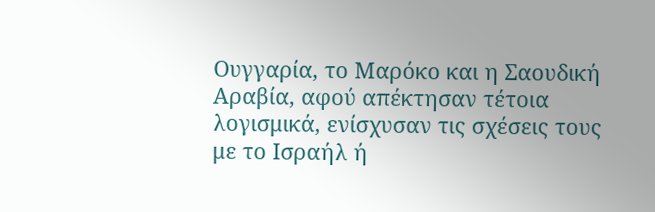Ουγγαρία, το Μαρόκο και η Σαουδική Αραβία, αφού απέκτησαν τέτοια λογισμικά, ενίσχυσαν τις σχέσεις τους με το Ισραήλ ή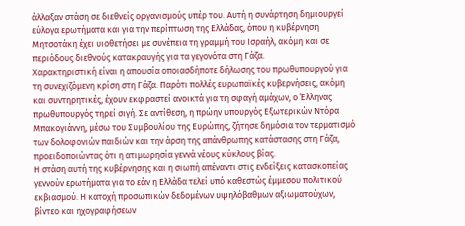άλλαξαν στάση σε διεθνείς οργανισμούς υπέρ του. Αυτή η συνάρτηση δημιουργεί εύλογα ερωτήματα και για την περίπτωση της Ελλάδας, όπου η κυβέρνηση Μητσοτάκη έχει υιοθετήσει με συνέπεια τη γραμμή του Ισραήλ, ακόμη και σε περιόδους διεθνούς κατακραυγής για τα γεγονότα στη Γάζα.
Χαρακτηριστική είναι η απουσία οποιασδήποτε δήλωσης του πρωθυπουργού για τη συνεχιζόμενη κρίση στη Γάζα. Παρότι πολλές ευρωπαϊκές κυβερνήσεις, ακόμη και συντηρητικές, έχουν εκφραστεί ανοικτά για τη σφαγή αμάχων, ο Έλληνας πρωθυπουργός τηρεί σιγή. Σε αντίθεση, η πρώην υπουργός Εξωτερικών Ντόρα Μπακογιάννη, μέσω του Συμβουλίου της Ευρώπης, ζήτησε δημόσια τον τερματισμό των δολοφονιών παιδιών και την άρση της απάνθρωπης κατάστασης στη Γάζα, προειδοποιώντας ότι η ατιμωρησία γεννά νέους κύκλους βίας.
Η στάση αυτή της κυβέρνησης και η σιωπή απέναντι στις ενδείξεις κατασκοπείας γεννούν ερωτήματα για το εάν η Ελλάδα τελεί υπό καθεστώς έμμεσου πολιτικού εκβιασμού. Η κατοχή προσωπικών δεδομένων υψηλόβαθμων αξιωματούχων, βίντεο και ηχογραφήσεων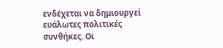ενδέχεται να δημιουργεί ευάλωτες πολιτικές συνθήκες. Οι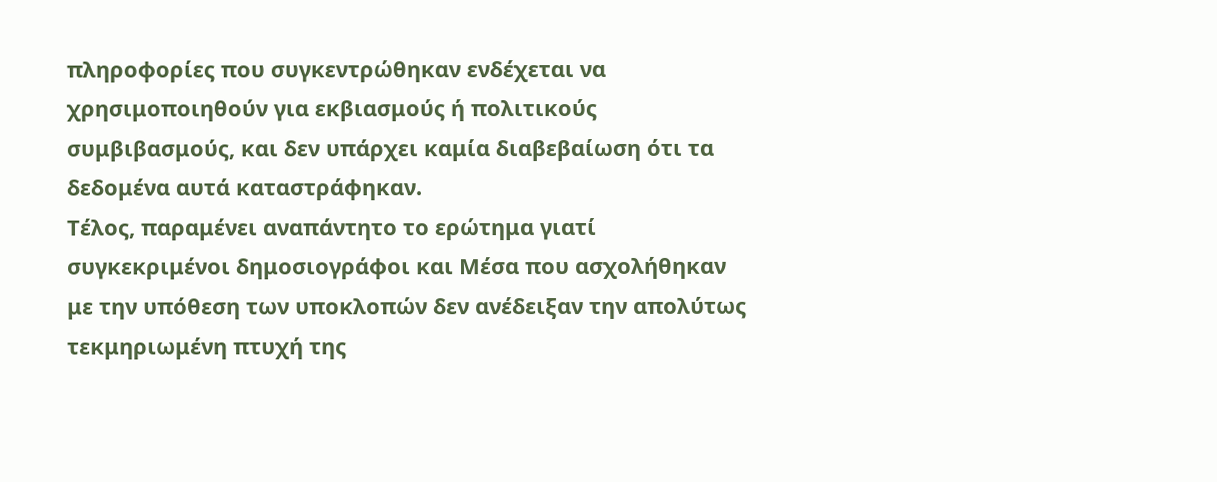πληροφορίες που συγκεντρώθηκαν ενδέχεται να χρησιμοποιηθούν για εκβιασμούς ή πολιτικούς συμβιβασμούς, και δεν υπάρχει καμία διαβεβαίωση ότι τα δεδομένα αυτά καταστράφηκαν.
Τέλος, παραμένει αναπάντητο το ερώτημα γιατί συγκεκριμένοι δημοσιογράφοι και Μέσα που ασχολήθηκαν με την υπόθεση των υποκλοπών δεν ανέδειξαν την απολύτως τεκμηριωμένη πτυχή της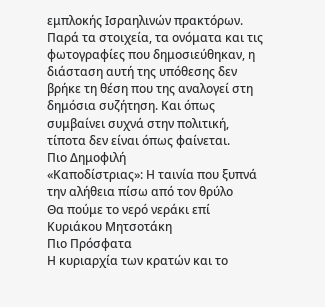εμπλοκής Ισραηλινών πρακτόρων. Παρά τα στοιχεία, τα ονόματα και τις φωτογραφίες που δημοσιεύθηκαν, η διάσταση αυτή της υπόθεσης δεν βρήκε τη θέση που της αναλογεί στη δημόσια συζήτηση. Και όπως συμβαίνει συχνά στην πολιτική, τίποτα δεν είναι όπως φαίνεται.
Πιο Δημοφιλή
«Καποδίστριας»: Η ταινία που ξυπνά την αλήθεια πίσω από τον θρύλο
Θα πούμε το νερό νεράκι επί Κυριάκου Μητσοτάκη
Πιο Πρόσφατα
Η κυριαρχία των κρατών και το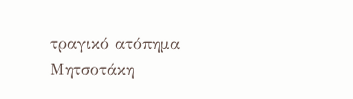τραγικό ατόπημα Μητσοτάκη